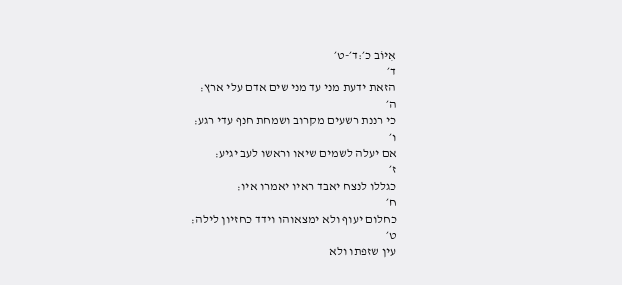אִיּוֹב כ׳:ד׳-ט׳
ד׳
הזאת ידעת מני עד מני שים אדם עלי ארץ׃
ה׳
כי רננת רשעים מקרוב ושמחת חנף עדי רגע׃
ו׳
אם יעלה לשמים שיאו וראשו לעב יגיע׃
ז׳
כגללו לנצח יאבד ראיו יאמרו איו׃
ח׳
כחלום יעוף ולא ימצאוהו וידד כחזיון לילה׃
ט׳
עין שזפתו ולא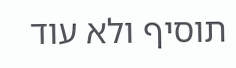תוסיף ולא עוד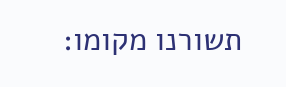תשורנו מקומו׃